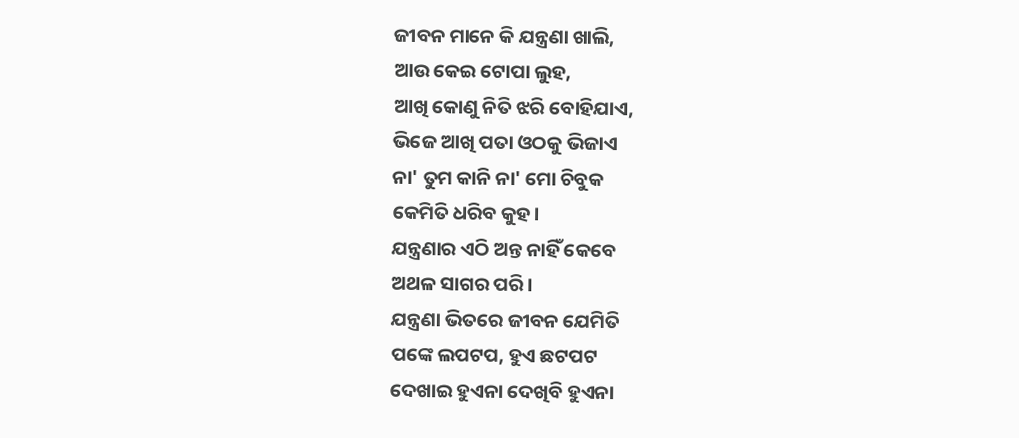ଜୀବନ ମାନେ କି ଯନ୍ତ୍ରଣା ଖାଲି,
ଆଉ କେଇ ଟୋପା ଲୁହ,
ଆଖି କୋଣୁ ନିତି ଝରି ବୋହିଯାଏ,
ଭିଜେ ଆଖି ପତା ଓଠକୁ ଭିଜାଏ
ନା' ତୁମ କାନି ନା' ମୋ ଚିବୁକ
କେମିତି ଧରିବ କୁହ।
ଯନ୍ତ୍ରଣାର ଏଠି ଅନ୍ତ ନାହିଁ କେବେ
ଅଥଳ ସାଗର ପରି ।
ଯନ୍ତ୍ରଣା ଭିତରେ ଜୀବନ ଯେମିତି
ପଙ୍କେ ଲପଟପ, ହୁଏ ଛଟପଟ
ଦେଖାଇ ହୁଏନା ଦେଖିବି ହୁଏନା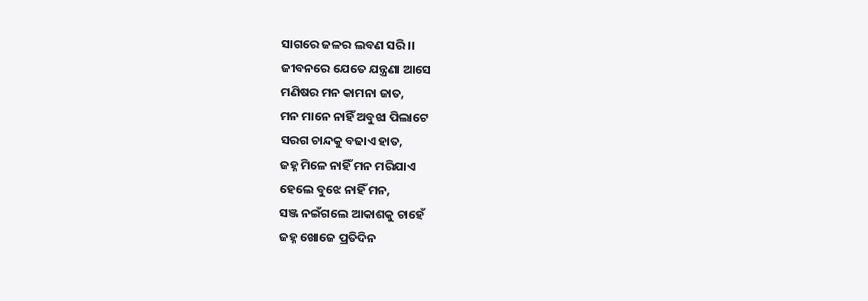ସାଗରେ ଜଳର ଲବଣ ସରି ।।
ଜୀବନରେ ଯେତେ ଯନ୍ତ୍ରଣା ଆସେ
ମଣିଷର ମନ କାମନା ଜାତ,
ମନ ମାନେ ନାହିଁ ଅବୁଝା ପିଲାଟେ
ସରଗ ଚାନ୍ଦକୁ ବଢାଏ ହାତ,
ଜହ୍ନ ମିଳେ ନାହିଁ ମନ ମରିଯାଏ
ହେଲେ ବୁଝେ ନାହିଁ ମନ,
ସଞ୍ଜ ନଇଁଗଲେ ଆକାଶକୁ ଚାହେଁ
ଜହ୍ନ ଖୋଜେ ପ୍ରତିଦିନ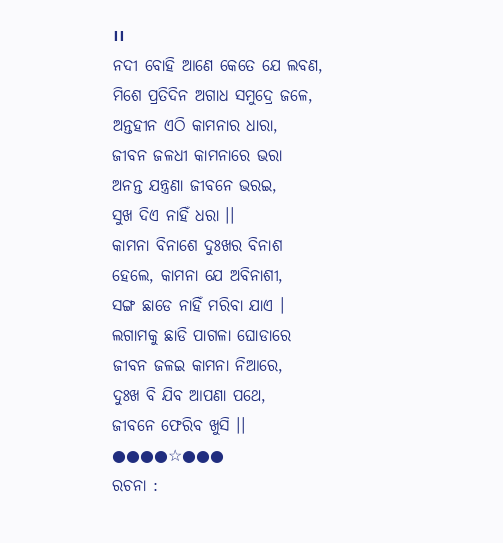।।
ନଦୀ ବୋହି ଆଣେ କେତେ ଯେ ଲବଣ,
ମିଶେ ପ୍ରତିଦିନ ଅଗାଧ ସମୁଦ୍ରେ ଜଳେ,
ଅନ୍ତହୀନ ଏଠି କାମନାର ଧାରା,
ଜୀବନ ଜଳଧୀ କାମନାରେ ଭରା
ଅନନ୍ତ ଯନ୍ତ୍ରଣା ଜୀବନେ ଭରଇ,
ସୁଖ ଦିଏ ନାହିଁ ଧରା ।।
କାମନା ବିନାଶେ ଦୁଃଖର ବିନାଶ
ହେଲେ, କାମନା ଯେ ଅବିନାଶୀ,
ସଙ୍ଗ ଛାଡେ ନାହିଁ ମରିବା ଯାଏ ।
ଲଗାମକୁ ଛାଡି ପାଗଳା ଘୋଡାରେ
ଜୀବନ ଜଳଇ କାମନା ନିଆରେ,
ଦୁଃଖ ବି ଯିବ ଆପଣା ପଥେ,
ଜୀବନେ ଫେରିବ ଖୁସି ।।
●●●●☆●●●
ରଚନା :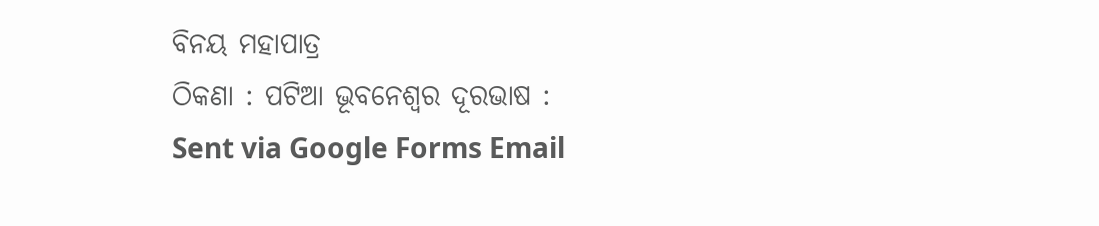ବିନୟ ମହାପାତ୍ର
ଠିକଣା : ପଟିଆ ଭୂବନେଶ୍ୱର ଦୂରଭାଷ :
Sent via Google Forms Email